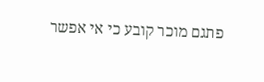פתגם מוכר קובע כי אי אפשר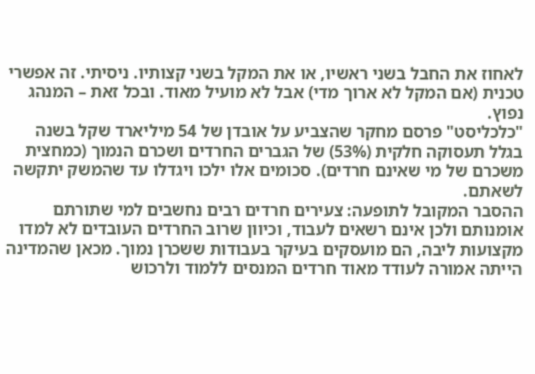לאחוז את החבל בשני ראשיו, או את המקל בשני קצותיו. ניסיתי. זה אפשרי טכנית (אם המקל לא ארוך מדי) אבל לא מועיל מאוד. ובכל זאת – המנהג נפוץ.
"כלכליסט" פרסם מחקר שהצביע על אובדן של 54 מיליארד שקל בשנה בגלל תעסוקה חלקית (53%) של הגברים החרדים ושכרם הנמוך (כמחצית משכרם של מי שאינם חרדים). סכומים אלו ילכו ויגדלו עד שהמשק יתקשה לשאתם.
ההסבר המקובל לתופעה: צעירים חרדים רבים נחשבים למי שתורתם אומנותם ולכן אינם רשאים לעבוד, וכיוון שרוב החרדים העובדים לא למדו מקצועות ליבה, הם מועסקים בעיקר בעבודות ששכרן נמוך. מכאן שהמדינה הייתה אמורה לעודד מאוד חרדים המנסים ללמוד ולרכוש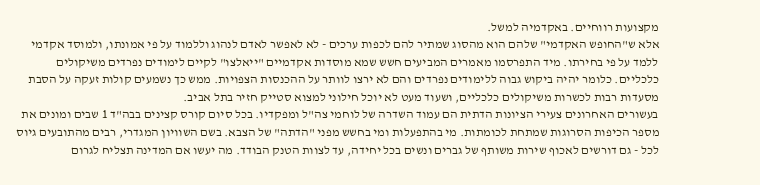מקצועות רווחיים. באקדמיה למשל.
אלא ש"החופש האקדמי" שלהם הוא מהסוג שמתיר להם לכפות ערכים - לא לאפשר לאדם לנהוג וללמוד על פי אמונתו, ולמוסד אקדמי ללמד על פי בחירתו. מיד התפרסמו מאמרים המביעים חשש שמא מוסדות אקדמיים "ייאלצו" לקיים לימודים נפרדים משיקולים כלכליים. כלומר יהיה ביקוש גבוה ללימודים נפרדים והם לא ירצו לוותר על ההכנסות הצפויות. ממש כך נשמעים קולות זעקה על הסבת מסעדות רבות לכשרות משיקולים כלכליים, ושעוד מעט לא יוכל חילוני למצוא סטייק חזיר בתל אביב.
בעשורים האחרונים צעירי הציונות הדתית הם עמוד השדרה של לוחמי צה"ל ומפקדיו. בכל סיום קורס קצינים בבה"ד 1 שבים ומונים את מספר הכיפות הסרוגות שמתחת לכומתות. מי בהתפעלות ומי בחשש מפני "הדתה" של הצבא. בשם השוויון המגדרי, רבים מהתובעים גיוס לכל - גם דורשים לאכוף שירות משותף של גברים ונשים בכל יחידה, עד לצוות הטנק הבודד. מה יעשו אם המדינה תצליח לגרום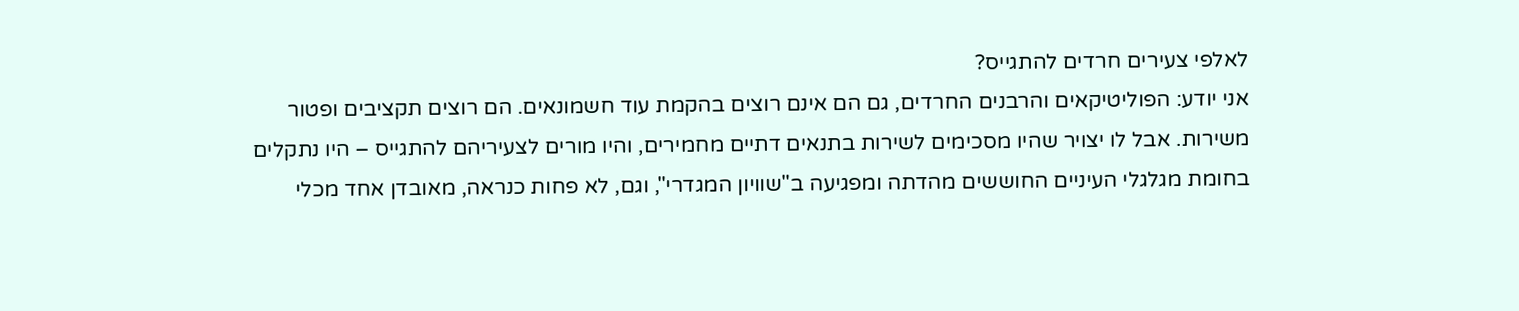לאלפי צעירים חרדים להתגייס?
אני יודע: הפוליטיקאים והרבנים החרדים, גם הם אינם רוצים בהקמת עוד חשמונאים. הם רוצים תקציבים ופטור משירות. אבל לו יצויר שהיו מסכימים לשירות בתנאים דתיים מחמירים, והיו מורים לצעיריהם להתגייס – היו נתקלים בחומת מגלגלי העיניים החוששים מהדתה ומפגיעה ב"שוויון המגדרי", וגם, לא פחות כנראה, מאובדן אחד מכלי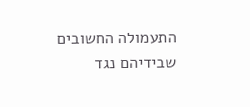התעמולה החשובים שבידיהם נגד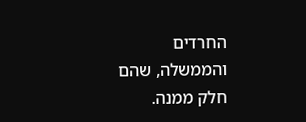החרדים והממשלה, שהם חלק ממנה.